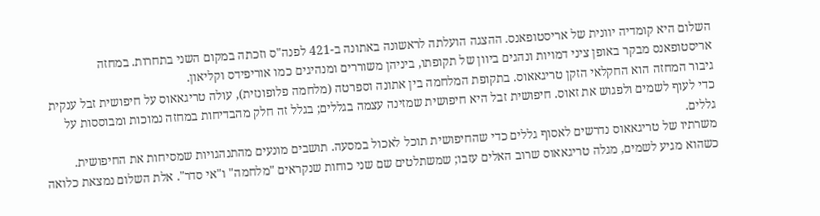השלום היא קומדיה יוונית של אריסטופאנס. ההצגה הועלתה לראשונה באתונה ב-421 לפנה"ס וזכתה במקום השני בתחרות. במחזה אריסטופאנס מבקר באופן ציני דמויות ונהגים ביוון של תקופתו, ביניהן משוררים ומנהיגים כמו אוריפידס וקליאון.
גיבור המחזה הוא החקלאי הזקן טריגאאוס. בתקופת המלחמה בין אתונה וספרטה (מלחמה פלופונזית), עולה טריגאאוס על חיפושית זבל ענקית כדי לעוף לשמים ולפגוש את זאוס. חיפושית זבל היא חיפושית שמזינה עצמה בגללים; בגלל זה חלק מהבדיחות במחזה נמוכות ומבוססות על גללים.
משרתיו של טריגאאוס נדרשים לאסוף גללים כדי שהחיפושית תוכל לאכול במסעה. תושבים מונעים מהתנהגויות שמסיחות את החיפושית. כשהוא מגיע לשמים, מגלה טריגאאוס שרוב האלים עזבו; שמשתלטים שם שני כוחות שנקראים "מלחמה" ו"אי סדר". אלת השלום נמצאת כלואה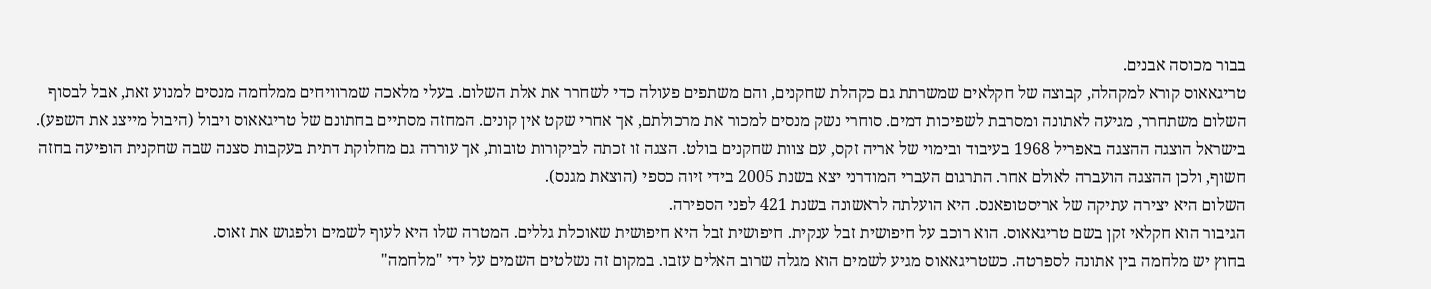בבור מכוסה אבנים.
טריגאאוס קורא למקהלה, קבוצה של חקלאים שמשרתת גם כקהלת שחקנים, והם משתפים פעולה כדי לשחרר את אלת השלום. בעלי מלאכה שמרוויחים ממלחמה מנסים למנוע זאת, אבל לבסוף השלום משתחרר, מגיעה לאתונה ומסרבת לשפיכות דמים. סוחרי נשק מנסים למכור את מרכולתם, אך אחרי שקט אין קונים. המחזה מסתיים בחתונם של טריגאאוס ויבול (היבול מייצג את השפע).
בישראל הוצגה ההצגה באפריל 1968 בעיבוד ובימוי של אריה זקס, עם צוות שחקנים בולט. הצגה זו זכתה לביקורות טובות, אך עוררה גם מחלוקת דתית בעקבות סצנה שבה שחקנית הופיעה בחזה חשוף, ולכן ההצגה הועברה לאולם אחר. התרגום העברי המודרני יצא בשנת 2005 בידי זיוה כספי (הוצאת מגנס).
השלום היא יצירה עתיקה של אריסטופאנס. היא הועלתה לראשונה בשנת 421 לפני הספירה.
הגיבור הוא חקלאי זקן בשם טריגאאוס. הוא רוכב על חיפושית זבל ענקית. חיפושית זבל היא חיפושית שאוכלת גללים. המטרה שלו היא לעוף לשמים ולפגוש את זאוס.
בחוץ יש מלחמה בין אתונה לספרטה. כשטריגאאוס מגיע לשמים הוא מגלה שרוב האלים עזבו. במקום זה נשלטים השמים על ידי "מלחמה"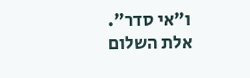ו"אי סדר". אלת השלום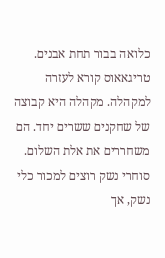כלואה בבור תחת אבנים.
טריגאאוס קורא לעזרה למקהלה. מקהלה היא קבוצה של שחקנים ששרים יחד. הם משחררים את אלת השלום. סוחרי נשק רוצים למכור כלי נשק, אך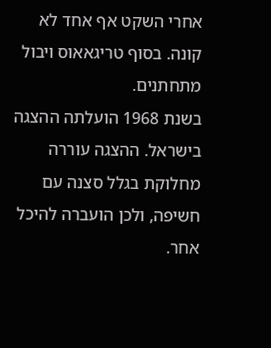אחרי השקט אף אחד לא קונה. בסוף טריגאאוס ויבול מתחתנים.
בשנת 1968 הועלתה ההצגה בישראל. ההצגה עוררה מחלוקת בגלל סצנה עם חשיפה, ולכן הועברה להיכל אחר.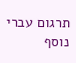תרגום עברי נוסף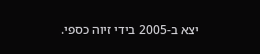יצא ב-2005 בידי זיוה כספי.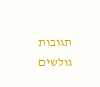תגובות גולשים